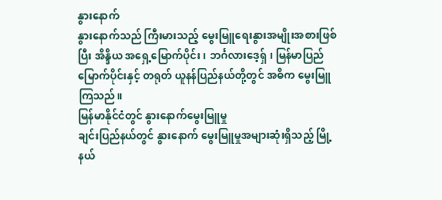နွားနောက်
နွားနောက်သည် ကြီးမားသည့် မွေးမြူရေးနွားအမျိုးအစားဖြစ်ပြီး အိန္ဒိယ အရှေ့မြောက်ပိုင်း၊ ဘင်္ဂလားဒေ့ရှ်၊ မြန်မာပြည်မြောက်ပိုင်းနှင့် တရုတ် ယူနန်ပြည်နယ်တို့တွင် အဓိက မွေးမြူကြသည်။
မြန်မာနိုင်ငံတွင် နွားနောက်မွေးမြူမှု
ချင်းပြည်နယ်တွင် နွားနောက် မွေးမြူမှုအများဆုံးရှိသည့် မြို့နယ်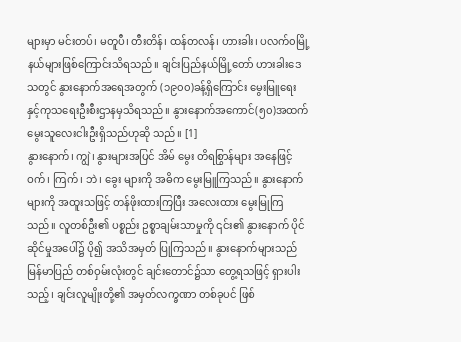များမှာ မင်းတပ်၊ မတူပီ၊ တီးတိန်၊ ထန်တလန်၊ ဟားခါး၊ ပလက်၀မြို့နယ်များဖြစ်ကြောင်းသိရသည်။ ချင်းပြည်နယ်မြို့တော် ဟားခါးဒေသတွင် နွားနောက်အရေအတွက် (၁၉၀၀)ခန့်ရှိကြောင်း မွေးမြူရေး နှင့်ကုသရေးဦးစီးဌာနမှသိရသည်။ နွားနောက်အကောင်(၅၀)အထက် မွေးသူလေးငါးဦးရှိသည်ဟုဆို သည်။ [1]
နွားနောက်၊ ကျွဲ၊ နွားများအပြင် အိမ် မွေး တိရစြွာန်များ အနေဖြင့် ဝက်၊ ကြက်၊ ဘဲ၊ ခွေး များကို အဓိက မွေးမြူကြသည်။ နွားနောက်များကို အထူးသဖြင့် တန်ဖိုးထားကြပြီး အလေးထား မွေးမြုကြသည်။ လူတစ်ဦး၏ ပစ္စည်း ဥစ္စာချမ်းသာမှုကို ၎င်း၏ နွားနောက် ပိုင်ဆိုင်မှုအပေါ်၌ ပို၍ အသိအမှတ် ပြုကြသည်။ နွားနောက်များသည် မြန်မာပြည် တစ်ဝှမ်းလုံးတွင် ချင်းတောင်၌သာ တွေ့ရသဖြင့် ရှားပါးသည့်၊ ချင်းလူမျိုးတို့၏ အမှတ်လက္ခဏာ တစ်ခုပင် ဖြစ်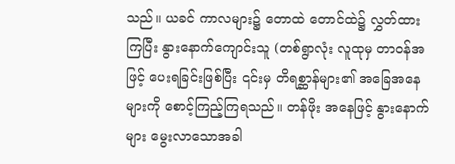သည်။ ယခင် ကာလများ၌ တောထဲ တောင်ထဲ၌ လွှတ်ထားကြပြီး နွားနောက်ကျောင်းသူ (တစ်ရွာလုံး လူထုမှ တာဝန်အဖြင့် ပေးရခြင်းဖြစ်ပြီး ၎င်းမှ တိရစ္ဆာန်များ၏ အခြေအနေများကို စောင့်ကြည့်ကြရသည်။ တန်ဖိုး အနေဖြင့် နွားနောက်များ မွေးလာသောအခါ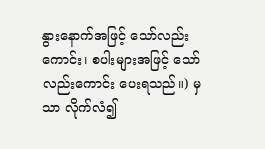နွားနောက်အဖြင့် သော်လည်းကောင်း၊ စပါးများအဖြင့် သော်လည်းကောင်း ပေးရသည်။) မှသာ လိုက်လံ၍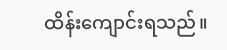ထိန်းကျောင်းရသည်။